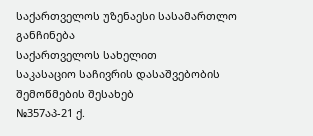საქართველოს უზენაესი სასამართლო
განჩინება
საქართველოს სახელით
საკასაციო საჩივრის დასაშვებობის
შემოწმების შესახებ
№357აპ-21 ქ.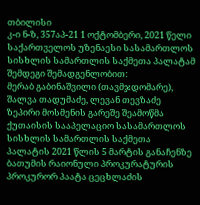თბილისი
კ-ი ნ-ზ, 357აპ-21 1 ოქტომბერი, 2021 წელი
საქართველოს უზენაესი სასამართლოს სისხლის სამართლის საქმეთა პალატამ შემდეგი შემადგენლობით:
მერაბ გაბინაშვილი (თავმჯდომარე),
შალვა თადუმაძე, ლევან თევზაძე
ზეპირი მოსმენის გარეშე შეამოწმა ქუთაისის სააპელაციო სასამართლოს სისხლის სამართლის საქმეთა პალატის 2021 წლის 5 მარტის განაჩენზე ბათუმის რაიონული პროკურატურის პროკურორ პაატა ცეცხლაძის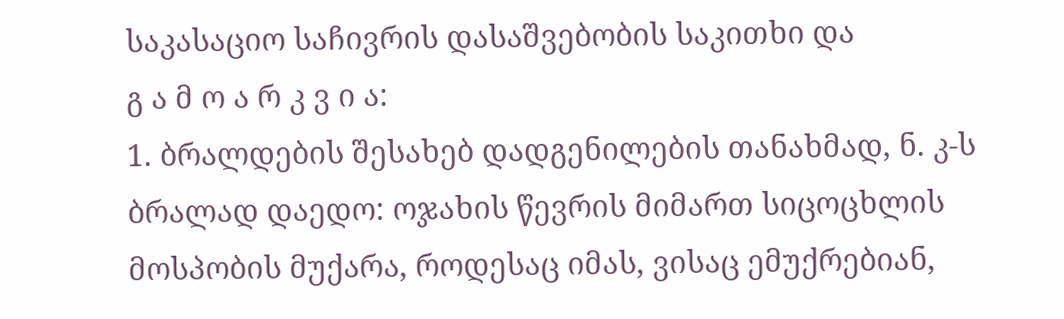საკასაციო საჩივრის დასაშვებობის საკითხი და
გ ა მ ო ა რ კ ვ ი ა:
1. ბრალდების შესახებ დადგენილების თანახმად, ნ. კ-ს ბრალად დაედო: ოჯახის წევრის მიმართ სიცოცხლის მოსპობის მუქარა, როდესაც იმას, ვისაც ემუქრებიან,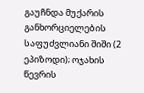გაუჩნდა მუქარის განხორციელების საფუძვლიანი შიში (2 ეპიზოდი); ოჯახის წევრის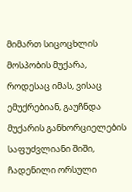მიმართ სიცოცხლის მოსპობის მუქარა, როდესაც იმას, ვისაც ემუქრებიან, გაუჩნდა მუქარის განხორციელების საფუძვლიანი შიში, ჩადენილი ორსული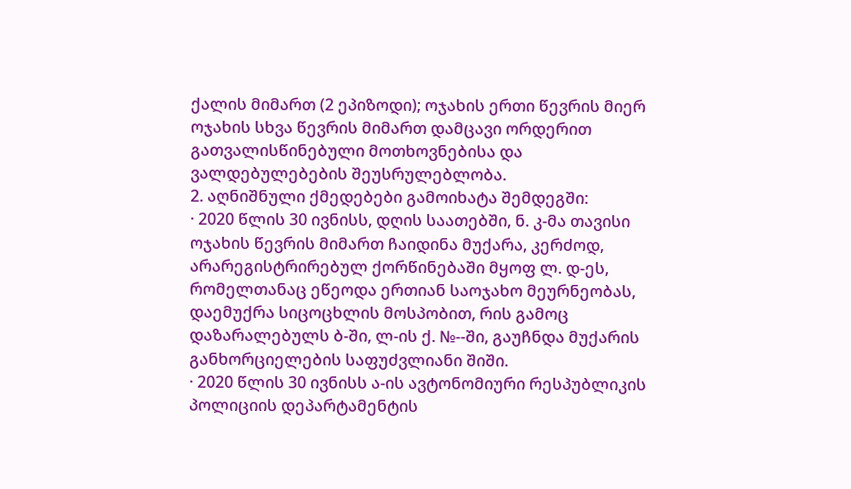ქალის მიმართ (2 ეპიზოდი); ოჯახის ერთი წევრის მიერ ოჯახის სხვა წევრის მიმართ დამცავი ორდერით გათვალისწინებული მოთხოვნებისა და ვალდებულებების შეუსრულებლობა.
2. აღნიშნული ქმედებები გამოიხატა შემდეგში:
· 2020 წლის 30 ივნისს, დღის საათებში, ნ. კ-მა თავისი ოჯახის წევრის მიმართ ჩაიდინა მუქარა, კერძოდ, არარეგისტრირებულ ქორწინებაში მყოფ ლ. დ-ეს, რომელთანაც ეწეოდა ერთიან საოჯახო მეურნეობას, დაემუქრა სიცოცხლის მოსპობით, რის გამოც დაზარალებულს ბ-ში, ლ-ის ქ. №--ში, გაუჩნდა მუქარის განხორციელების საფუძვლიანი შიში.
· 2020 წლის 30 ივნისს ა-ის ავტონომიური რესპუბლიკის პოლიციის დეპარტამენტის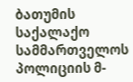ბათუმის საქალაქო სამმართველოს პოლიციის მ-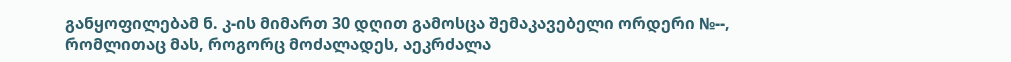განყოფილებამ ნ. კ-ის მიმართ 30 დღით გამოსცა შემაკავებელი ორდერი №--, რომლითაც მას, როგორც მოძალადეს, აეკრძალა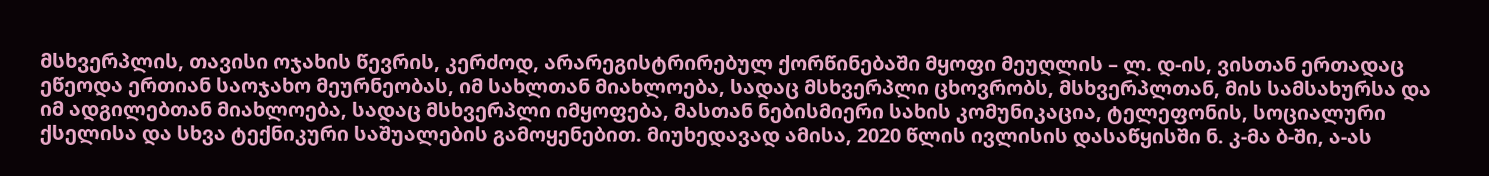მსხვერპლის, თავისი ოჯახის წევრის, კერძოდ, არარეგისტრირებულ ქორწინებაში მყოფი მეუღლის – ლ. დ-ის, ვისთან ერთადაც ეწეოდა ერთიან საოჯახო მეურნეობას, იმ სახლთან მიახლოება, სადაც მსხვერპლი ცხოვრობს, მსხვერპლთან, მის სამსახურსა და იმ ადგილებთან მიახლოება, სადაც მსხვერპლი იმყოფება, მასთან ნებისმიერი სახის კომუნიკაცია, ტელეფონის, სოციალური ქსელისა და სხვა ტექნიკური საშუალების გამოყენებით. მიუხედავად ამისა, 2020 წლის ივლისის დასაწყისში ნ. კ-მა ბ-ში, ა-ას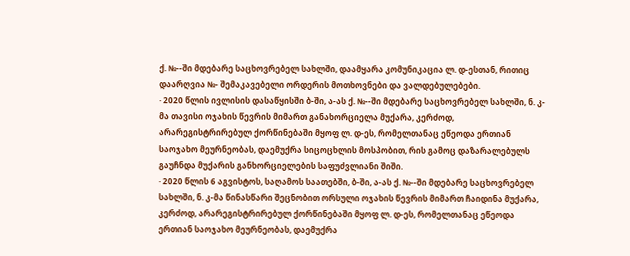ქ. №--ში მდებარე საცხოვრებელ სახლში, დაამყარა კომუნიკაცია ლ. დ-ესთან, რითიც დაარღვია №- შემაკავებელი ორდერის მოთხოვნები და ვალდებულებები.
· 2020 წლის ივლისის დასაწყისში ბ-ში, ა-ას ქ. №--ში მდებარე საცხოვრებელ სახლში, ნ. კ-მა თავისი ოჯახის წევრის მიმართ განახორციელა მუქარა, კერძოდ, არარეგისტრირებულ ქორწინებაში მყოფ ლ. დ-ეს, რომელთანაც ეწეოდა ერთიან საოჯახო მეურნეობას, დაემუქრა სიცოცხლის მოსპობით, რის გამოც დაზარალებულს გაუჩნდა მუქარის განხორციელების საფუძვლიანი შიში.
· 2020 წლის 6 აგვისტოს, საღამოს საათებში, ბ-ში, ა-ას ქ. №--ში მდებარე საცხოვრებელ სახლში, ნ. კ-მა წინასწარი შეცნობით ორსული ოჯახის წევრის მიმართ ჩაიდინა მუქარა, კერძოდ, არარეგისტრირებულ ქორწინებაში მყოფ ლ. დ-ეს, რომელთანაც ეწეოდა ერთიან საოჯახო მეურნეობას, დაემუქრა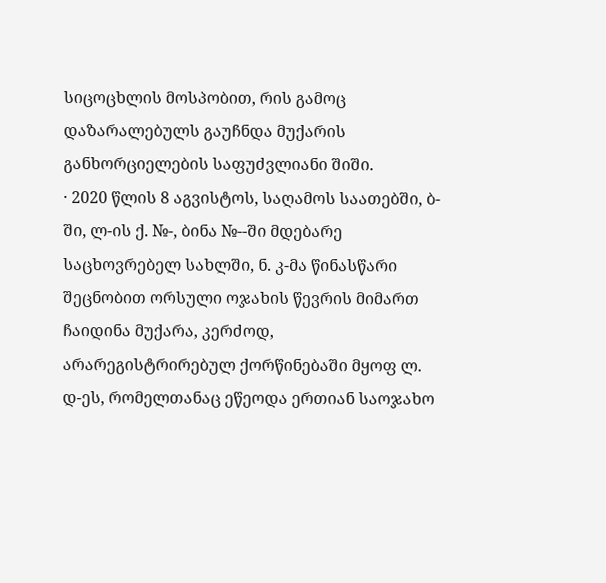სიცოცხლის მოსპობით, რის გამოც დაზარალებულს გაუჩნდა მუქარის განხორციელების საფუძვლიანი შიში.
· 2020 წლის 8 აგვისტოს, საღამოს საათებში, ბ-ში, ლ-ის ქ. №-, ბინა №--ში მდებარე საცხოვრებელ სახლში, ნ. კ-მა წინასწარი შეცნობით ორსული ოჯახის წევრის მიმართ ჩაიდინა მუქარა, კერძოდ, არარეგისტრირებულ ქორწინებაში მყოფ ლ. დ-ეს, რომელთანაც ეწეოდა ერთიან საოჯახო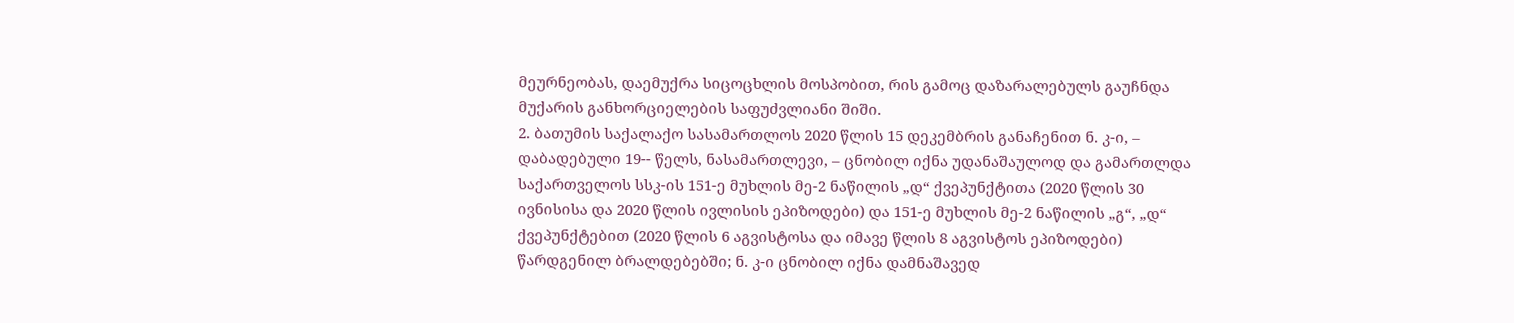მეურნეობას, დაემუქრა სიცოცხლის მოსპობით, რის გამოც დაზარალებულს გაუჩნდა მუქარის განხორციელების საფუძვლიანი შიში.
2. ბათუმის საქალაქო სასამართლოს 2020 წლის 15 დეკემბრის განაჩენით ნ. კ-ი, – დაბადებული 19-- წელს, ნასამართლევი, – ცნობილ იქნა უდანაშაულოდ და გამართლდა საქართველოს სსკ-ის 151-ე მუხლის მე-2 ნაწილის „დ“ ქვეპუნქტითა (2020 წლის 30 ივნისისა და 2020 წლის ივლისის ეპიზოდები) და 151-ე მუხლის მე-2 ნაწილის „გ“, „დ“ ქვეპუნქტებით (2020 წლის 6 აგვისტოსა და იმავე წლის 8 აგვისტოს ეპიზოდები) წარდგენილ ბრალდებებში; ნ. კ-ი ცნობილ იქნა დამნაშავედ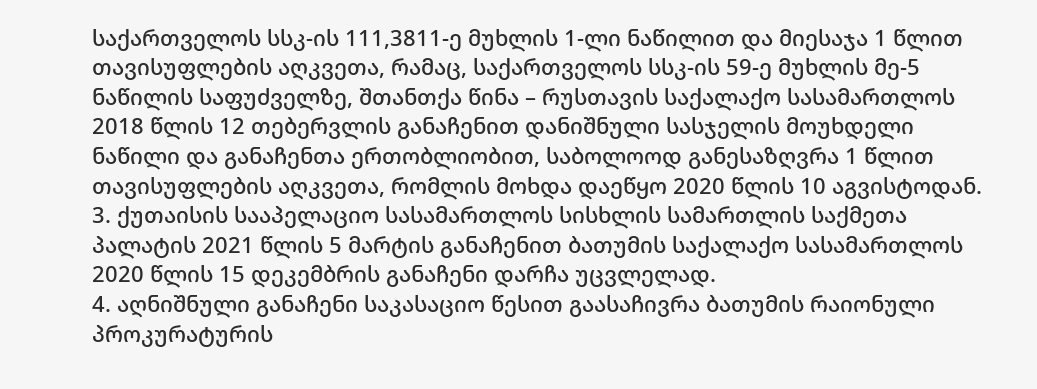საქართველოს სსკ-ის 111,3811-ე მუხლის 1-ლი ნაწილით და მიესაჯა 1 წლით თავისუფლების აღკვეთა, რამაც, საქართველოს სსკ-ის 59-ე მუხლის მე-5 ნაწილის საფუძველზე, შთანთქა წინა – რუსთავის საქალაქო სასამართლოს 2018 წლის 12 თებერვლის განაჩენით დანიშნული სასჯელის მოუხდელი ნაწილი და განაჩენთა ერთობლიობით, საბოლოოდ განესაზღვრა 1 წლით თავისუფლების აღკვეთა, რომლის მოხდა დაეწყო 2020 წლის 10 აგვისტოდან.
3. ქუთაისის სააპელაციო სასამართლოს სისხლის სამართლის საქმეთა პალატის 2021 წლის 5 მარტის განაჩენით ბათუმის საქალაქო სასამართლოს 2020 წლის 15 დეკემბრის განაჩენი დარჩა უცვლელად.
4. აღნიშნული განაჩენი საკასაციო წესით გაასაჩივრა ბათუმის რაიონული პროკურატურის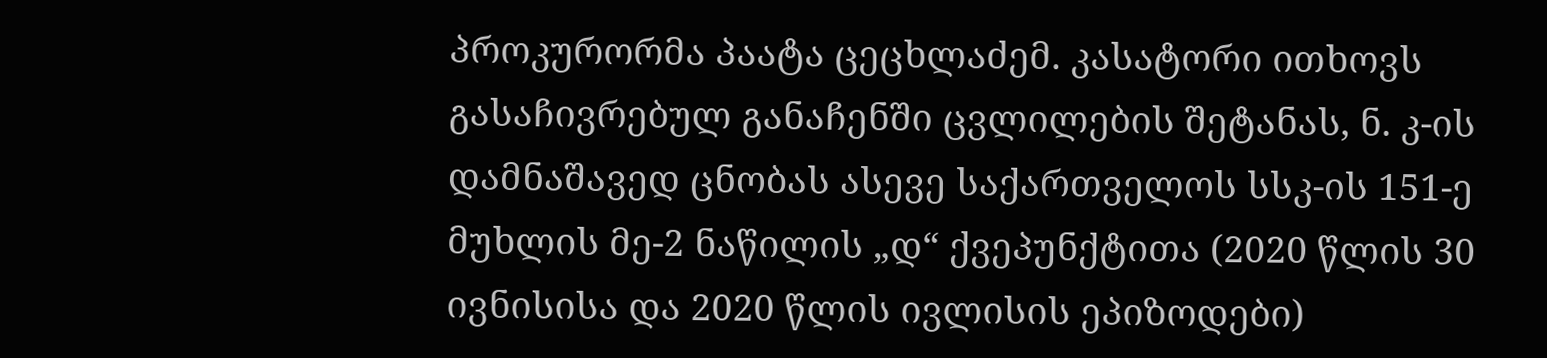პროკურორმა პაატა ცეცხლაძემ. კასატორი ითხოვს გასაჩივრებულ განაჩენში ცვლილების შეტანას, ნ. კ-ის დამნაშავედ ცნობას ასევე საქართველოს სსკ-ის 151-ე მუხლის მე-2 ნაწილის „დ“ ქვეპუნქტითა (2020 წლის 30 ივნისისა და 2020 წლის ივლისის ეპიზოდები)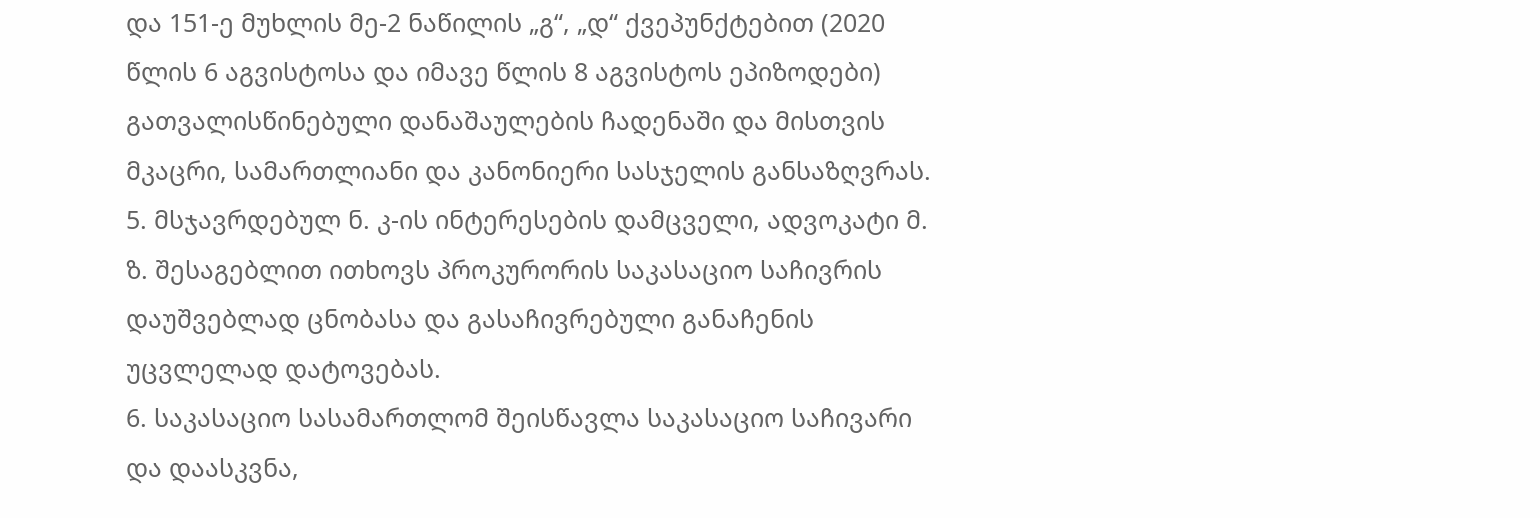და 151-ე მუხლის მე-2 ნაწილის „გ“, „დ“ ქვეპუნქტებით (2020 წლის 6 აგვისტოსა და იმავე წლის 8 აგვისტოს ეპიზოდები) გათვალისწინებული დანაშაულების ჩადენაში და მისთვის მკაცრი, სამართლიანი და კანონიერი სასჯელის განსაზღვრას.
5. მსჯავრდებულ ნ. კ-ის ინტერესების დამცველი, ადვოკატი მ. ზ. შესაგებლით ითხოვს პროკურორის საკასაციო საჩივრის დაუშვებლად ცნობასა და გასაჩივრებული განაჩენის უცვლელად დატოვებას.
6. საკასაციო სასამართლომ შეისწავლა საკასაციო საჩივარი და დაასკვნა,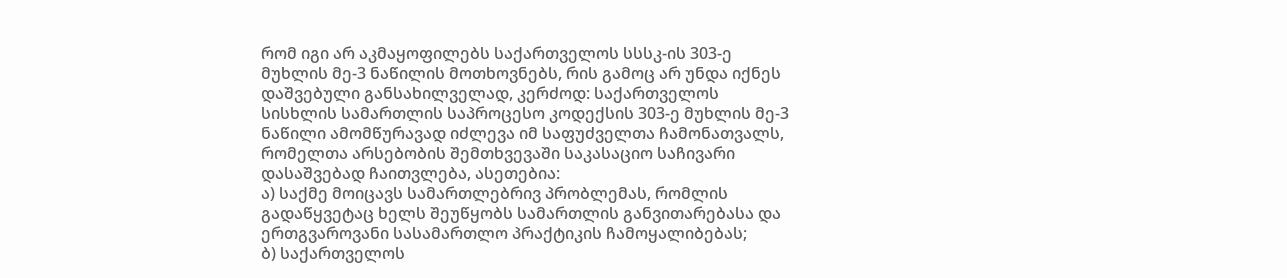რომ იგი არ აკმაყოფილებს საქართველოს სსსკ-ის 303-ე მუხლის მე-3 ნაწილის მოთხოვნებს, რის გამოც არ უნდა იქნეს დაშვებული განსახილველად, კერძოდ: საქართველოს სისხლის სამართლის საპროცესო კოდექსის 303-ე მუხლის მე-3 ნაწილი ამომწურავად იძლევა იმ საფუძველთა ჩამონათვალს, რომელთა არსებობის შემთხვევაში საკასაციო საჩივარი დასაშვებად ჩაითვლება, ასეთებია:
ა) საქმე მოიცავს სამართლებრივ პრობლემას, რომლის გადაწყვეტაც ხელს შეუწყობს სამართლის განვითარებასა და ერთგვაროვანი სასამართლო პრაქტიკის ჩამოყალიბებას;
ბ) საქართველოს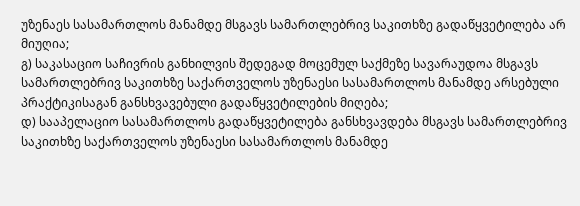უზენაეს სასამართლოს მანამდე მსგავს სამართლებრივ საკითხზე გადაწყვეტილება არ მიუღია;
გ) საკასაციო საჩივრის განხილვის შედეგად მოცემულ საქმეზე სავარაუდოა მსგავს სამართლებრივ საკითხზე საქართველოს უზენაესი სასამართლოს მანამდე არსებული პრაქტიკისაგან განსხვავებული გადაწყვეტილების მიღება;
დ) სააპელაციო სასამართლოს გადაწყვეტილება განსხვავდება მსგავს სამართლებრივ საკითხზე საქართველოს უზენაესი სასამართლოს მანამდე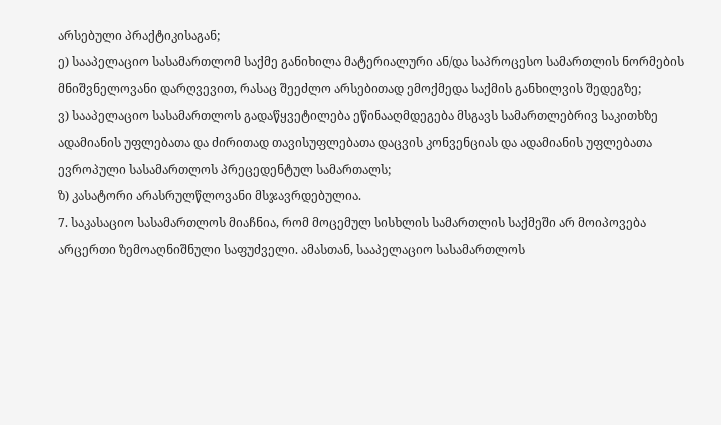არსებული პრაქტიკისაგან;
ე) სააპელაციო სასამართლომ საქმე განიხილა მატერიალური ან/და საპროცესო სამართლის ნორმების მნიშვნელოვანი დარღვევით, რასაც შეეძლო არსებითად ემოქმედა საქმის განხილვის შედეგზე;
ვ) სააპელაციო სასამართლოს გადაწყვეტილება ეწინააღმდეგება მსგავს სამართლებრივ საკითხზე ადამიანის უფლებათა და ძირითად თავისუფლებათა დაცვის კონვენციას და ადამიანის უფლებათა ევროპული სასამართლოს პრეცედენტულ სამართალს;
ზ) კასატორი არასრულწლოვანი მსჯავრდებულია.
7. საკასაციო სასამართლოს მიაჩნია, რომ მოცემულ სისხლის სამართლის საქმეში არ მოიპოვება არცერთი ზემოაღნიშნული საფუძველი. ამასთან, სააპელაციო სასამართლოს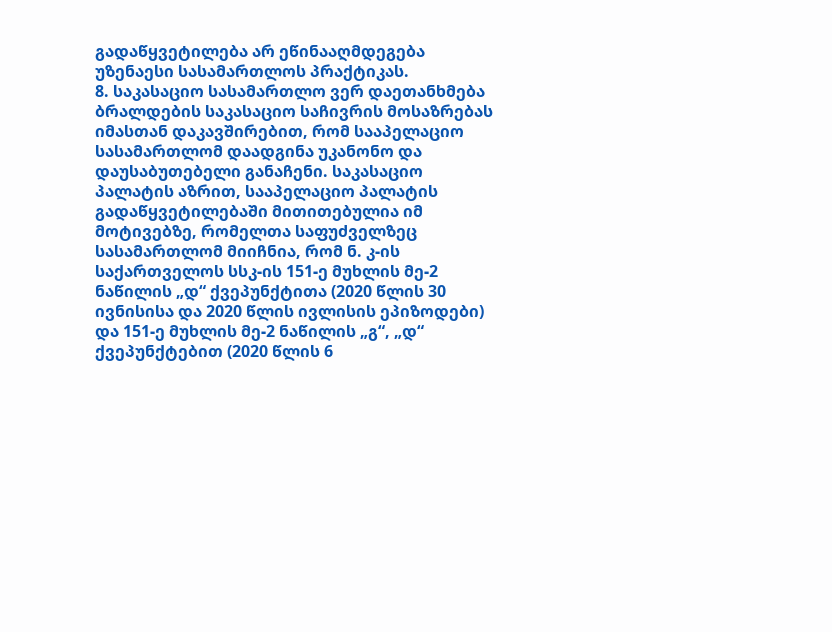გადაწყვეტილება არ ეწინააღმდეგება უზენაესი სასამართლოს პრაქტიკას.
8. საკასაციო სასამართლო ვერ დაეთანხმება ბრალდების საკასაციო საჩივრის მოსაზრებას იმასთან დაკავშირებით, რომ სააპელაციო სასამართლომ დაადგინა უკანონო და დაუსაბუთებელი განაჩენი. საკასაციო პალატის აზრით, სააპელაციო პალატის გადაწყვეტილებაში მითითებულია იმ მოტივებზე, რომელთა საფუძველზეც სასამართლომ მიიჩნია, რომ ნ. კ-ის საქართველოს სსკ-ის 151-ე მუხლის მე-2 ნაწილის „დ“ ქვეპუნქტითა (2020 წლის 30 ივნისისა და 2020 წლის ივლისის ეპიზოდები) და 151-ე მუხლის მე-2 ნაწილის „გ“, „დ“ ქვეპუნქტებით (2020 წლის 6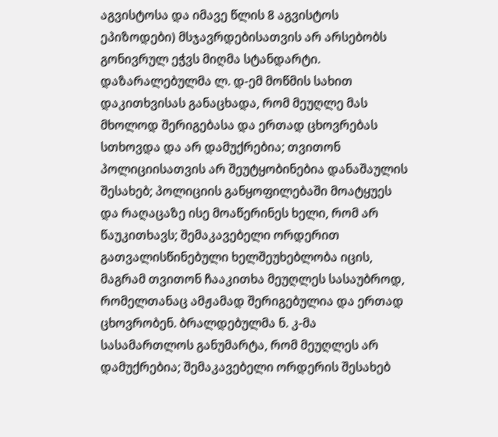აგვისტოსა და იმავე წლის 8 აგვისტოს ეპიზოდები) მსჯავრდებისათვის არ არსებობს გონივრულ ეჭვს მიღმა სტანდარტი. დაზარალებულმა ლ. დ-ემ მოწმის სახით დაკითხვისას განაცხადა, რომ მეუღლე მას მხოლოდ შერიგებასა და ერთად ცხოვრებას სთხოვდა და არ დამუქრებია; თვითონ პოლიციისათვის არ შეუტყობინებია დანაშაულის შესახებ; პოლიციის განყოფილებაში მოატყუეს და რაღაცაზე ისე მოაწერინეს ხელი, რომ არ წაუკითხავს; შემაკავებელი ორდერით გათვალისწინებული ხელშეუხებლობა იცის, მაგრამ თვითონ ჩააკითხა მეუღლეს სასაუბროდ, რომელთანაც ამჟამად შერიგებულია და ერთად ცხოვრობენ. ბრალდებულმა ნ. კ-მა სასამართლოს განუმარტა, რომ მეუღლეს არ დამუქრებია; შემაკავებელი ორდერის შესახებ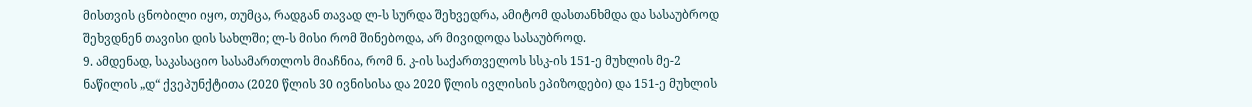მისთვის ცნობილი იყო, თუმცა, რადგან თავად ლ-ს სურდა შეხვედრა, ამიტომ დასთანხმდა და სასაუბროდ შეხვდნენ თავისი დის სახლში; ლ-ს მისი რომ შინებოდა, არ მივიდოდა სასაუბროდ.
9. ამდენად, საკასაციო სასამართლოს მიაჩნია, რომ ნ. კ-ის საქართველოს სსკ-ის 151-ე მუხლის მე-2 ნაწილის „დ“ ქვეპუნქტითა (2020 წლის 30 ივნისისა და 2020 წლის ივლისის ეპიზოდები) და 151-ე მუხლის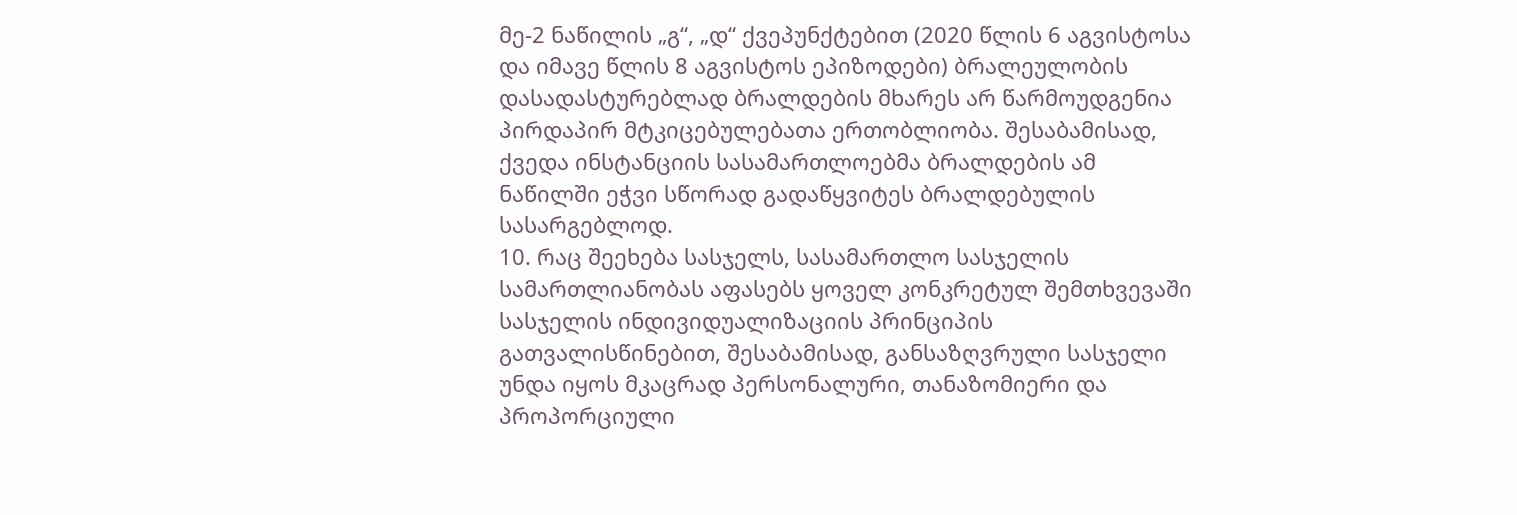მე-2 ნაწილის „გ“, „დ“ ქვეპუნქტებით (2020 წლის 6 აგვისტოსა და იმავე წლის 8 აგვისტოს ეპიზოდები) ბრალეულობის დასადასტურებლად ბრალდების მხარეს არ წარმოუდგენია პირდაპირ მტკიცებულებათა ერთობლიობა. შესაბამისად, ქვედა ინსტანციის სასამართლოებმა ბრალდების ამ ნაწილში ეჭვი სწორად გადაწყვიტეს ბრალდებულის სასარგებლოდ.
10. რაც შეეხება სასჯელს, სასამართლო სასჯელის სამართლიანობას აფასებს ყოველ კონკრეტულ შემთხვევაში სასჯელის ინდივიდუალიზაციის პრინციპის გათვალისწინებით, შესაბამისად, განსაზღვრული სასჯელი უნდა იყოს მკაცრად პერსონალური, თანაზომიერი და პროპორციული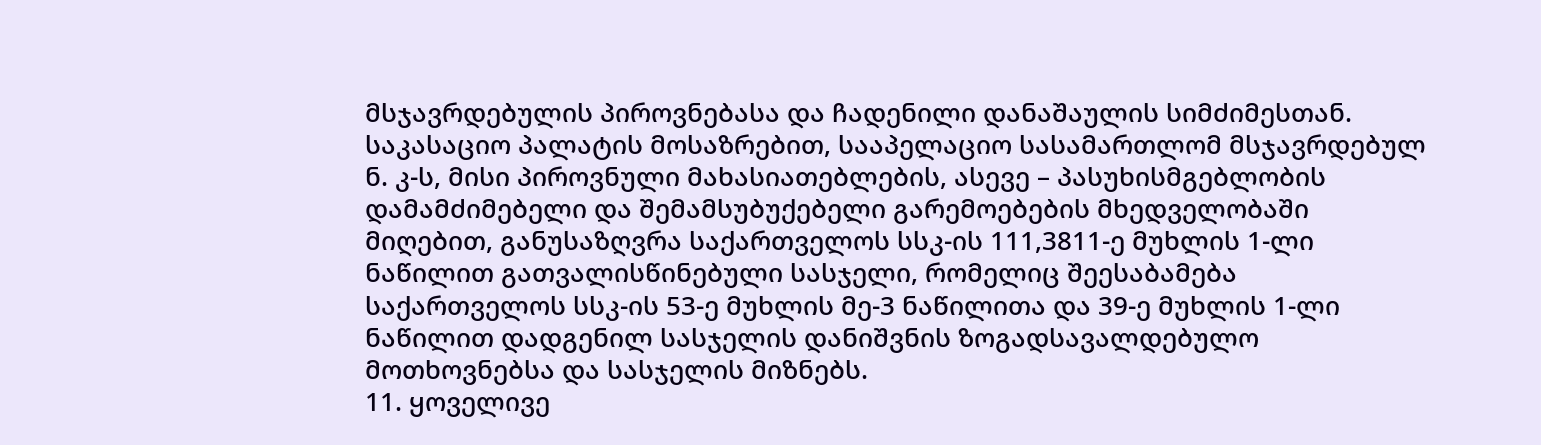მსჯავრდებულის პიროვნებასა და ჩადენილი დანაშაულის სიმძიმესთან. საკასაციო პალატის მოსაზრებით, სააპელაციო სასამართლომ მსჯავრდებულ ნ. კ-ს, მისი პიროვნული მახასიათებლების, ასევე – პასუხისმგებლობის დამამძიმებელი და შემამსუბუქებელი გარემოებების მხედველობაში მიღებით, განუსაზღვრა საქართველოს სსკ-ის 111,3811-ე მუხლის 1-ლი ნაწილით გათვალისწინებული სასჯელი, რომელიც შეესაბამება საქართველოს სსკ-ის 53-ე მუხლის მე-3 ნაწილითა და 39-ე მუხლის 1-ლი ნაწილით დადგენილ სასჯელის დანიშვნის ზოგადსავალდებულო მოთხოვნებსა და სასჯელის მიზნებს.
11. ყოველივე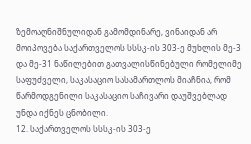ზემოაღნიშნულიდან გამომდინარე, ვინაიდან არ მოიპოვება საქართველოს სსსკ-ის 303-ე მუხლის მე-3 და მე-31 ნაწილებით გათვალისწინებული რომელიმე საფუძველი, საკასაციო სასამართლოს მიაჩნია, რომ წარმოდგენილი საკასაციო საჩივარი დაუშვებლად უნდა იქნეს ცნობილი.
12. საქართველოს სსსკ-ის 303-ე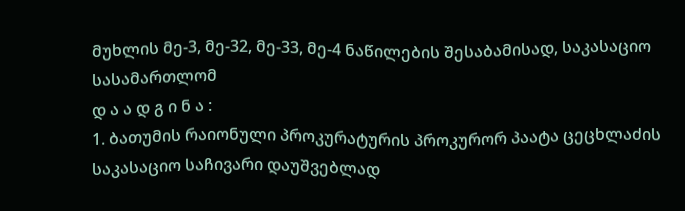მუხლის მე-3, მე-32, მე-33, მე-4 ნაწილების შესაბამისად, საკასაციო სასამართლომ
დ ა ა დ გ ი ნ ა :
1. ბათუმის რაიონული პროკურატურის პროკურორ პაატა ცეცხლაძის საკასაციო საჩივარი დაუშვებლად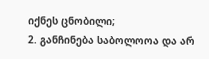იქნეს ცნობილი;
2. განჩინება საბოლოოა და არ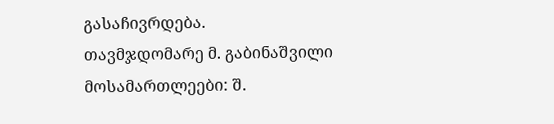გასაჩივრდება.
თავმჯდომარე მ. გაბინაშვილი
მოსამართლეები: შ.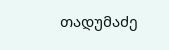თადუმაძე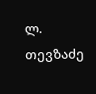ლ. თევზაძე